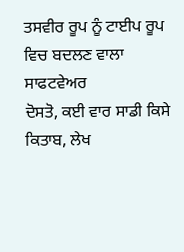ਤਸਵੀਰ ਰੂਪ ਨੂੰ ਟਾਈਪ ਰੂਪ ਵਿਚ ਬਦਲਣ ਵਾਲਾ ਸਾਫਟਵੇਅਰ
ਦੋਸਤੋ, ਕਈ ਵਾਰ ਸਾਡੀ ਕਿਸੇ ਕਿਤਾਬ, ਲੇਖ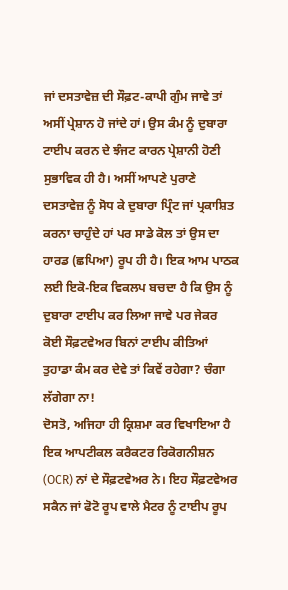ਜਾਂ ਦਸਤਾਵੇਜ਼ ਦੀ ਸੌਫ਼ਟ-ਕਾਪੀ ਗੁੰਮ ਜਾਵੇ ਤਾਂ ਅਸੀਂ ਪ੍ਰੇਸ਼ਾਨ ਹੋ ਜਾਂਦੇ ਹਾਂ। ਉਸ ਕੰਮ ਨੂੰ ਦੁਬਾਰਾ ਟਾਈਪ ਕਰਨ ਦੇ ਝੰਜਟ ਕਾਰਨ ਪ੍ਰੇਸ਼ਾਨੀ ਹੋਣੀ ਸੁਭਾਵਿਕ ਹੀ ਹੈ। ਅਸੀਂ ਆਪਣੇ ਪੁਰਾਣੇ ਦਸਤਾਵੇਜ਼ ਨੂੰ ਸੋਧ ਕੇ ਦੁਬਾਰਾ ਪ੍ਰਿੰਟ ਜਾਂ ਪ੍ਰਕਾਸ਼ਿਤ ਕਰਨਾ ਚਾਹੁੰਦੇ ਹਾਂ ਪਰ ਸਾਡੇ ਕੋਲ ਤਾਂ ਉਸ ਦਾ ਹਾਰਡ (ਛਪਿਆ) ਰੂਪ ਹੀ ਹੈ। ਇਕ ਆਮ ਪਾਠਕ ਲਈ ਇਕੋ-ਇਕ ਵਿਕਲਪ ਬਚਦਾ ਹੈ ਕਿ ਉਸ ਨੂੰ ਦੁਬਾਰਾ ਟਾਈਪ ਕਰ ਲਿਆ ਜਾਵੇ ਪਰ ਜੇਕਰ ਕੋਈ ਸੌਫ਼ਟਵੇਅਰ ਬਿਨਾਂ ਟਾਈਪ ਕੀਤਿਆਂ ਤੁਹਾਡਾ ਕੰਮ ਕਰ ਦੇਵੇ ਤਾਂ ਕਿਵੇਂ ਰਹੇਗਾ? ਚੰਗਾ ਲੱਗੇਗਾ ਨਾ!
ਦੋਸਤੋ, ਅਜਿਹਾ ਹੀ ਕ੍ਰਿਸ਼ਮਾ ਕਰ ਵਿਖਾਇਆ ਹੈ ਇਕ ਆਪਟੀਕਲ ਕਰੈਕਟਰ ਰਿਕੋਗਨੀਸ਼ਨ (OCR) ਨਾਂ ਦੇ ਸੌਫ਼ਟਵੇਅਰ ਨੇ। ਇਹ ਸੌਫ਼ਟਵੇਅਰ ਸਕੈਨ ਜਾਂ ਫੋਟੋ ਰੂਪ ਵਾਲੇ ਮੈਟਰ ਨੂੰ ਟਾਈਪ ਰੂਪ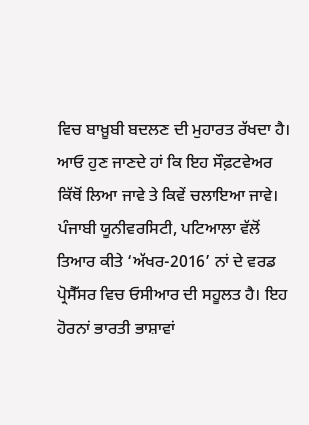ਵਿਚ ਬਾਖ਼ੂਬੀ ਬਦਲਣ ਦੀ ਮੁਹਾਰਤ ਰੱਖਦਾ ਹੈ।
ਆਓ ਹੁਣ ਜਾਣਦੇ ਹਾਂ ਕਿ ਇਹ ਸੌਫ਼ਟਵੇਅਰ ਕਿੱਥੋਂ ਲਿਆ ਜਾਵੇ ਤੇ ਕਿਵੇਂ ਚਲਾਇਆ ਜਾਵੇ।
ਪੰਜਾਬੀ ਯੂਨੀਵਰਸਿਟੀ, ਪਟਿਆਲਾ ਵੱਲੋਂ ਤਿਆਰ ਕੀਤੇ ‘ਅੱਖਰ-2016’ ਨਾਂ ਦੇ ਵਰਡ ਪ੍ਰੋਸੈੱਸਰ ਵਿਚ ਓਸੀਆਰ ਦੀ ਸਹੂਲਤ ਹੈ। ਇਹ ਹੋਰਨਾਂ ਭਾਰਤੀ ਭਾਸ਼ਾਵਾਂ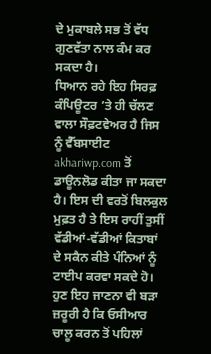ਦੇ ਮੁਕਾਬਲੇ ਸਭ ਤੋਂ ਵੱਧ ਗੁਣਵੱਤਾ ਨਾਲ ਕੰਮ ਕਰ ਸਕਦਾ ਹੈ।
ਧਿਆਨ ਰਹੇ ਇਹ ਸਿਰਫ਼ ਕੰਪਿਊਟਰ ’ਤੇ ਹੀ ਚੱਲਣ ਵਾਲਾ ਸੌਫ਼ਟਵੇਅਰ ਹੈ ਜਿਸ ਨੂੰ ਵੈੱਬਸਾਈਟ akhariwp.com ਤੋਂ ਡਾਊਨਲੋਡ ਕੀਤਾ ਜਾ ਸਕਦਾ ਹੈ। ਇਸ ਦੀ ਵਰਤੋਂ ਬਿਲਕੁਲ ਮੁਫ਼ਤ ਹੈ ਤੇ ਇਸ ਰਾਹੀਂ ਤੁਸੀਂ ਵੱਡੀਆਂ-ਵੱਡੀਆਂ ਕਿਤਾਬਾਂ ਦੇ ਸਕੈਨ ਕੀਤੇ ਪੰਨਿਆਂ ਨੂੰ ਟਾਈਪ ਕਰਵਾ ਸਕਦੇ ਹੋ।
ਹੁਣ ਇਹ ਜਾਣਨਾ ਵੀ ਬੜਾ ਜ਼ਰੂਰੀ ਹੈ ਕਿ ਓਸੀਆਰ ਚਾਲੂ ਕਰਨ ਤੋਂ ਪਹਿਲਾਂ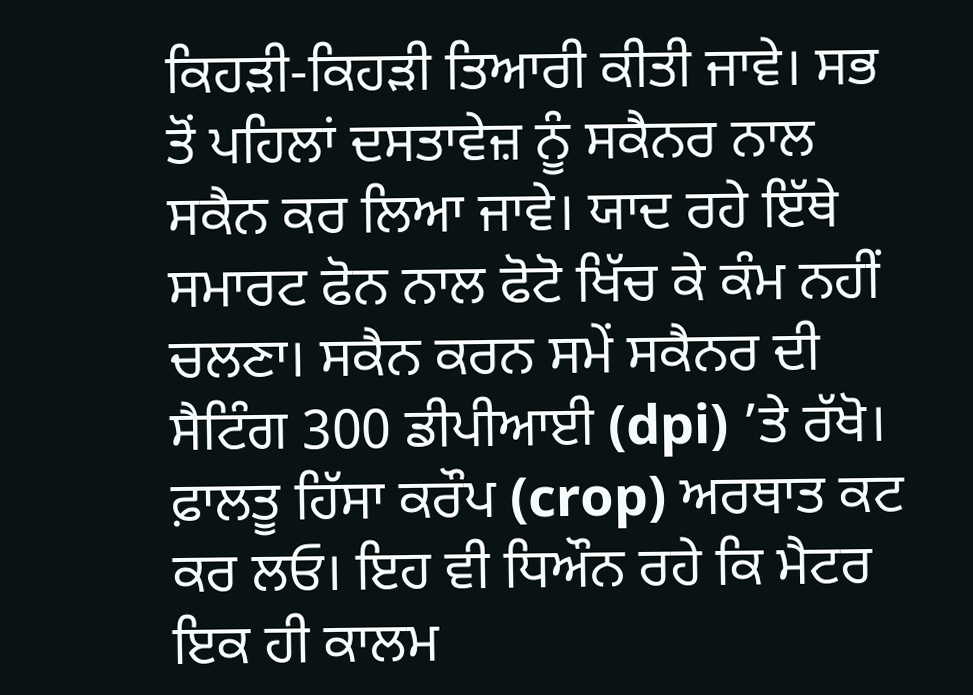ਕਿਹੜੀ-ਕਿਹੜੀ ਤਿਆਰੀ ਕੀਤੀ ਜਾਵੇ। ਸਭ ਤੋਂ ਪਹਿਲਾਂ ਦਸਤਾਵੇਜ਼ ਨੂੰ ਸਕੈਨਰ ਨਾਲ ਸਕੈਨ ਕਰ ਲਿਆ ਜਾਵੇ। ਯਾਦ ਰਹੇ ਇੱਥੇ ਸਮਾਰਟ ਫੋਨ ਨਾਲ ਫੋਟੋ ਖਿੱਚ ਕੇ ਕੰਮ ਨਹੀਂ ਚਲਣਾ। ਸਕੈਨ ਕਰਨ ਸਮੇਂ ਸਕੈਨਰ ਦੀ ਸੈਟਿੰਗ 300 ਡੀਪੀਆਈ (dpi) ’ਤੇ ਰੱਖੋ। ਫ਼ਾਲਤੂ ਹਿੱਸਾ ਕਰੌਪ (crop) ਅਰਥਾਤ ਕਟ ਕਰ ਲਓ। ਇਹ ਵੀ ਧਿਔਨ ਰਹੇ ਕਿ ਮੈਟਰ ਇਕ ਹੀ ਕਾਲਮ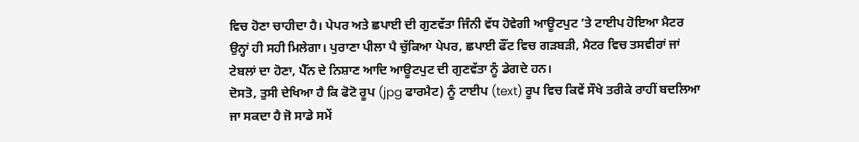ਵਿਚ ਹੋਣਾ ਚਾਹੀਦਾ ਹੈ। ਪੇਪਰ ਅਤੇ ਛਪਾਈ ਦੀ ਗੁਣਵੱਤਾ ਜਿੰਨੀ ਵੱਧ ਹੋਵੇਗੀ ਆਊਟਪੁਟ ’ਤੇ ਟਾਈਪ ਹੋਇਆ ਮੈਟਰ ਉਨ੍ਹਾਂ ਹੀ ਸਹੀ ਮਿਲੇਗਾ। ਪੁਰਾਣਾ ਪੀਲਾ ਪੈ ਚੁੱਕਿਆ ਪੇਪਰ, ਛਪਾਈ ਫੌਂਟ ਵਿਚ ਗੜਬੜੀ, ਮੈਟਰ ਵਿਚ ਤਸਵੀਰਾਂ ਜਾਂ ਟੇਬਲਾਂ ਦਾ ਹੋਣਾ, ਪੈੱਨ ਦੇ ਨਿਸ਼ਾਣ ਆਦਿ ਆਊਟਪੁਟ ਦੀ ਗੁਣਵੱਤਾ ਨੂੰ ਡੇਗਦੇ ਹਨ।
ਦੋਸਤੋ, ਤੁਸੀ ਦੇਖਿਆ ਹੈ ਕਿ ਫੋਟੋ ਰੂਪ (jpg ਫਾਰਮੈਟ) ਨੂੰ ਟਾਈਪ (text) ਰੂਪ ਵਿਚ ਕਿਵੇਂ ਸੌਖੇ ਤਰੀਕੇ ਰਾਹੀਂ ਬਦਲਿਆ ਜਾ ਸਕਦਾ ਹੈ ਜੋ ਸਾਡੇ ਸਮੇਂ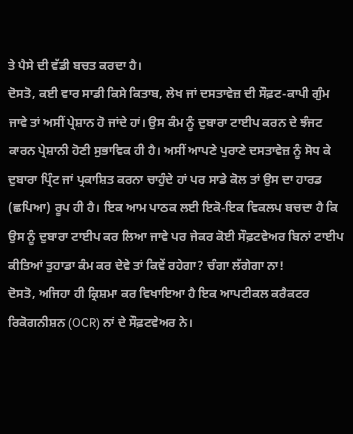ਤੇ ਪੈਸੇ ਦੀ ਵੱਡੀ ਬਚਤ ਕਰਦਾ ਹੈ।
ਦੋਸਤੋ, ਕਈ ਵਾਰ ਸਾਡੀ ਕਿਸੇ ਕਿਤਾਬ, ਲੇਖ ਜਾਂ ਦਸਤਾਵੇਜ਼ ਦੀ ਸੌਫ਼ਟ-ਕਾਪੀ ਗੁੰਮ ਜਾਵੇ ਤਾਂ ਅਸੀਂ ਪ੍ਰੇਸ਼ਾਨ ਹੋ ਜਾਂਦੇ ਹਾਂ। ਉਸ ਕੰਮ ਨੂੰ ਦੁਬਾਰਾ ਟਾਈਪ ਕਰਨ ਦੇ ਝੰਜਟ ਕਾਰਨ ਪ੍ਰੇਸ਼ਾਨੀ ਹੋਣੀ ਸੁਭਾਵਿਕ ਹੀ ਹੈ। ਅਸੀਂ ਆਪਣੇ ਪੁਰਾਣੇ ਦਸਤਾਵੇਜ਼ ਨੂੰ ਸੋਧ ਕੇ ਦੁਬਾਰਾ ਪ੍ਰਿੰਟ ਜਾਂ ਪ੍ਰਕਾਸ਼ਿਤ ਕਰਨਾ ਚਾਹੁੰਦੇ ਹਾਂ ਪਰ ਸਾਡੇ ਕੋਲ ਤਾਂ ਉਸ ਦਾ ਹਾਰਡ (ਛਪਿਆ) ਰੂਪ ਹੀ ਹੈ। ਇਕ ਆਮ ਪਾਠਕ ਲਈ ਇਕੋ-ਇਕ ਵਿਕਲਪ ਬਚਦਾ ਹੈ ਕਿ ਉਸ ਨੂੰ ਦੁਬਾਰਾ ਟਾਈਪ ਕਰ ਲਿਆ ਜਾਵੇ ਪਰ ਜੇਕਰ ਕੋਈ ਸੌਫ਼ਟਵੇਅਰ ਬਿਨਾਂ ਟਾਈਪ ਕੀਤਿਆਂ ਤੁਹਾਡਾ ਕੰਮ ਕਰ ਦੇਵੇ ਤਾਂ ਕਿਵੇਂ ਰਹੇਗਾ? ਚੰਗਾ ਲੱਗੇਗਾ ਨਾ!
ਦੋਸਤੋ, ਅਜਿਹਾ ਹੀ ਕ੍ਰਿਸ਼ਮਾ ਕਰ ਵਿਖਾਇਆ ਹੈ ਇਕ ਆਪਟੀਕਲ ਕਰੈਕਟਰ ਰਿਕੋਗਨੀਸ਼ਨ (OCR) ਨਾਂ ਦੇ ਸੌਫ਼ਟਵੇਅਰ ਨੇ।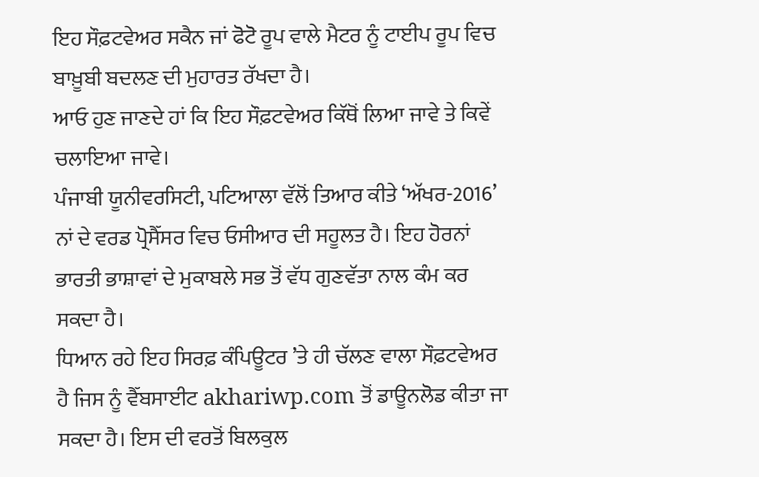ਇਹ ਸੌਫ਼ਟਵੇਅਰ ਸਕੈਨ ਜਾਂ ਫੋਟੋ ਰੂਪ ਵਾਲੇ ਮੈਟਰ ਨੂੰ ਟਾਈਪ ਰੂਪ ਵਿਚ ਬਾਖ਼ੂਬੀ ਬਦਲਣ ਦੀ ਮੁਹਾਰਤ ਰੱਖਦਾ ਹੈ।
ਆਓ ਹੁਣ ਜਾਣਦੇ ਹਾਂ ਕਿ ਇਹ ਸੌਫ਼ਟਵੇਅਰ ਕਿੱਥੋਂ ਲਿਆ ਜਾਵੇ ਤੇ ਕਿਵੇਂ ਚਲਾਇਆ ਜਾਵੇ।
ਪੰਜਾਬੀ ਯੂਨੀਵਰਸਿਟੀ, ਪਟਿਆਲਾ ਵੱਲੋਂ ਤਿਆਰ ਕੀਤੇ ‘ਅੱਖਰ-2016’ ਨਾਂ ਦੇ ਵਰਡ ਪ੍ਰੋਸੈੱਸਰ ਵਿਚ ਓਸੀਆਰ ਦੀ ਸਹੂਲਤ ਹੈ। ਇਹ ਹੋਰਨਾਂ ਭਾਰਤੀ ਭਾਸ਼ਾਵਾਂ ਦੇ ਮੁਕਾਬਲੇ ਸਭ ਤੋਂ ਵੱਧ ਗੁਣਵੱਤਾ ਨਾਲ ਕੰਮ ਕਰ ਸਕਦਾ ਹੈ।
ਧਿਆਨ ਰਹੇ ਇਹ ਸਿਰਫ਼ ਕੰਪਿਊਟਰ ’ਤੇ ਹੀ ਚੱਲਣ ਵਾਲਾ ਸੌਫ਼ਟਵੇਅਰ ਹੈ ਜਿਸ ਨੂੰ ਵੈੱਬਸਾਈਟ akhariwp.com ਤੋਂ ਡਾਊਨਲੋਡ ਕੀਤਾ ਜਾ ਸਕਦਾ ਹੈ। ਇਸ ਦੀ ਵਰਤੋਂ ਬਿਲਕੁਲ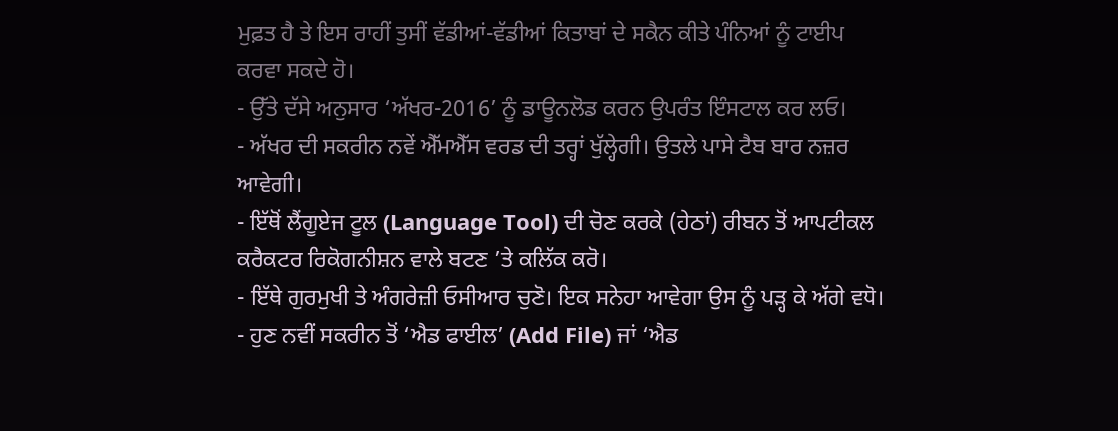ਮੁਫ਼ਤ ਹੈ ਤੇ ਇਸ ਰਾਹੀਂ ਤੁਸੀਂ ਵੱਡੀਆਂ-ਵੱਡੀਆਂ ਕਿਤਾਬਾਂ ਦੇ ਸਕੈਨ ਕੀਤੇ ਪੰਨਿਆਂ ਨੂੰ ਟਾਈਪ ਕਰਵਾ ਸਕਦੇ ਹੋ।
- ਉੱਤੇ ਦੱਸੇ ਅਨੁਸਾਰ ‘ਅੱਖਰ-2016’ ਨੂੰ ਡਾਊਨਲੋਡ ਕਰਨ ਉਪਰੰਤ ਇੰਸਟਾਲ ਕਰ ਲਓ।
- ਅੱਖਰ ਦੀ ਸਕਰੀਨ ਨਵੇਂ ਐੱਮਐੱਸ ਵਰਡ ਦੀ ਤਰ੍ਹਾਂ ਖੁੱਲ੍ਹੇਗੀ। ਉਤਲੇ ਪਾਸੇ ਟੈਬ ਬਾਰ ਨਜ਼ਰ ਆਵੇਗੀ।
- ਇੱਥੋਂ ਲੈਂਗੂਏਜ ਟੂਲ (Language Tool) ਦੀ ਚੋਣ ਕਰਕੇ (ਹੇਠਾਂ) ਰੀਬਨ ਤੋਂ ਆਪਟੀਕਲ ਕਰੈਕਟਰ ਰਿਕੋਗਨੀਸ਼ਨ ਵਾਲੇ ਬਟਣ ’ਤੇ ਕਲਿੱਕ ਕਰੋ।
- ਇੱਥੇ ਗੁਰਮੁਖੀ ਤੇ ਅੰਗਰੇਜ਼ੀ ਓਸੀਆਰ ਚੁਣੋ। ਇਕ ਸਨੇਹਾ ਆਵੇਗਾ ਉਸ ਨੂੰ ਪੜ੍ਹ ਕੇ ਅੱਗੇ ਵਧੋ।
- ਹੁਣ ਨਵੀਂ ਸਕਰੀਨ ਤੋਂ ‘ਐਡ ਫਾਈਲ’ (Add File) ਜਾਂ ‘ਐਡ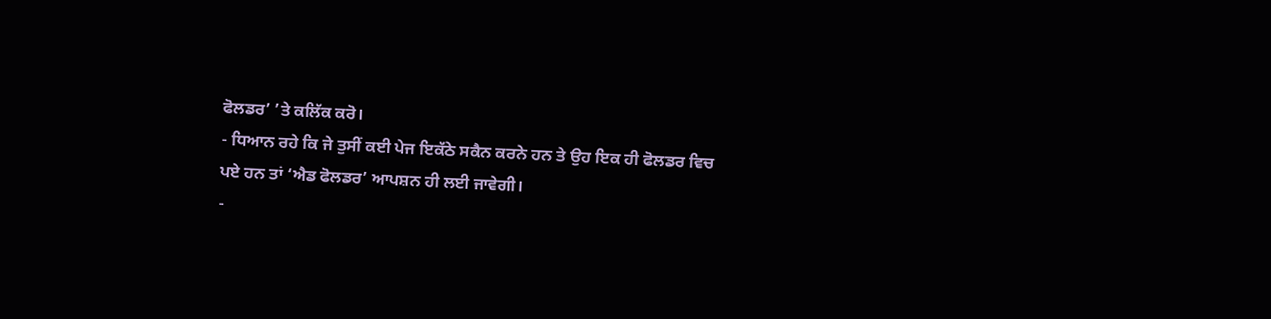ਫੋਲਡਰ’ ’ਤੇ ਕਲਿੱਕ ਕਰੋ।
- ਧਿਆਨ ਰਹੇ ਕਿ ਜੇ ਤੁਸੀਂ ਕਈ ਪੇਜ ਇਕੱਠੇ ਸਕੈਨ ਕਰਨੇ ਹਨ ਤੇ ਉਹ ਇਕ ਹੀ ਫੋਲਡਰ ਵਿਚ ਪਏ ਹਨ ਤਾਂ ‘ਐਡ ਫੋਲਡਰ’ ਆਪਸ਼ਨ ਹੀ ਲਈ ਜਾਵੇਗੀ।
-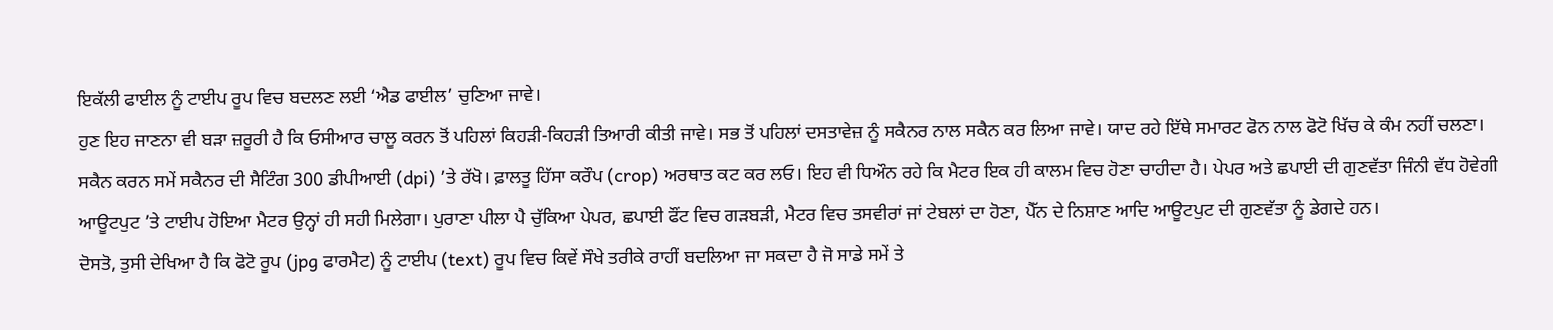ਇਕੱਲੀ ਫਾਈਲ ਨੂੰ ਟਾਈਪ ਰੂਪ ਵਿਚ ਬਦਲਣ ਲਈ ‘ਐਡ ਫਾਈਲ’ ਚੁਣਿਆ ਜਾਵੇ।
ਹੁਣ ਇਹ ਜਾਣਨਾ ਵੀ ਬੜਾ ਜ਼ਰੂਰੀ ਹੈ ਕਿ ਓਸੀਆਰ ਚਾਲੂ ਕਰਨ ਤੋਂ ਪਹਿਲਾਂ ਕਿਹੜੀ-ਕਿਹੜੀ ਤਿਆਰੀ ਕੀਤੀ ਜਾਵੇ। ਸਭ ਤੋਂ ਪਹਿਲਾਂ ਦਸਤਾਵੇਜ਼ ਨੂੰ ਸਕੈਨਰ ਨਾਲ ਸਕੈਨ ਕਰ ਲਿਆ ਜਾਵੇ। ਯਾਦ ਰਹੇ ਇੱਥੇ ਸਮਾਰਟ ਫੋਨ ਨਾਲ ਫੋਟੋ ਖਿੱਚ ਕੇ ਕੰਮ ਨਹੀਂ ਚਲਣਾ। ਸਕੈਨ ਕਰਨ ਸਮੇਂ ਸਕੈਨਰ ਦੀ ਸੈਟਿੰਗ 300 ਡੀਪੀਆਈ (dpi) ’ਤੇ ਰੱਖੋ। ਫ਼ਾਲਤੂ ਹਿੱਸਾ ਕਰੌਪ (crop) ਅਰਥਾਤ ਕਟ ਕਰ ਲਓ। ਇਹ ਵੀ ਧਿਔਨ ਰਹੇ ਕਿ ਮੈਟਰ ਇਕ ਹੀ ਕਾਲਮ ਵਿਚ ਹੋਣਾ ਚਾਹੀਦਾ ਹੈ। ਪੇਪਰ ਅਤੇ ਛਪਾਈ ਦੀ ਗੁਣਵੱਤਾ ਜਿੰਨੀ ਵੱਧ ਹੋਵੇਗੀ ਆਊਟਪੁਟ ’ਤੇ ਟਾਈਪ ਹੋਇਆ ਮੈਟਰ ਉਨ੍ਹਾਂ ਹੀ ਸਹੀ ਮਿਲੇਗਾ। ਪੁਰਾਣਾ ਪੀਲਾ ਪੈ ਚੁੱਕਿਆ ਪੇਪਰ, ਛਪਾਈ ਫੌਂਟ ਵਿਚ ਗੜਬੜੀ, ਮੈਟਰ ਵਿਚ ਤਸਵੀਰਾਂ ਜਾਂ ਟੇਬਲਾਂ ਦਾ ਹੋਣਾ, ਪੈੱਨ ਦੇ ਨਿਸ਼ਾਣ ਆਦਿ ਆਊਟਪੁਟ ਦੀ ਗੁਣਵੱਤਾ ਨੂੰ ਡੇਗਦੇ ਹਨ।
ਦੋਸਤੋ, ਤੁਸੀ ਦੇਖਿਆ ਹੈ ਕਿ ਫੋਟੋ ਰੂਪ (jpg ਫਾਰਮੈਟ) ਨੂੰ ਟਾਈਪ (text) ਰੂਪ ਵਿਚ ਕਿਵੇਂ ਸੌਖੇ ਤਰੀਕੇ ਰਾਹੀਂ ਬਦਲਿਆ ਜਾ ਸਕਦਾ ਹੈ ਜੋ ਸਾਡੇ ਸਮੇਂ ਤੇ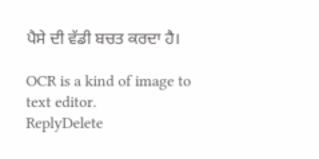ਪੈਸੇ ਦੀ ਵੱਡੀ ਬਚਤ ਕਰਦਾ ਹੈ।

OCR is a kind of image to text editor.
ReplyDelete